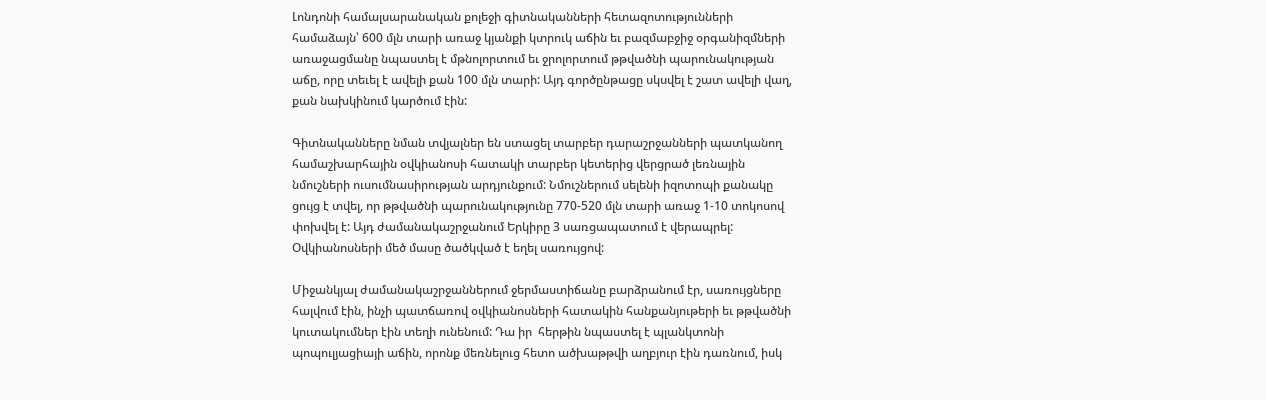Լոնդոնի համալսարանական քոլեջի գիտնականների հետազոտությունների համաձայն՝ 600 մլն տարի առաջ կյանքի կտրուկ աճին եւ բազմաբջիջ օրգանիզմների առաջացմանը նպաստել է մթնոլորտում եւ ջրոլորտում թթվածնի պարունակության աճը, որը տեւել է ավելի քան 100 մլն տարի: Այդ գործընթացը սկսվել է շատ ավելի վաղ, քան նախկինում կարծում էին:

Գիտնականները նման տվյալներ են ստացել տարբեր դարաշրջանների պատկանող համաշխարհային օվկիանոսի հատակի տարբեր կետերից վերցրած լեռնային նմուշների ուսումնասիրության արդյունքում: Նմուշներում սելենի իզոտոպի քանակը ցույց է տվել, որ թթվածնի պարունակությունը 770-520 մլն տարի առաջ 1-10 տոկոսով փոխվել է: Այդ ժամանակաշրջանում Երկիրը 3 սառցապատում է վերապրել: Օվկիանոսների մեծ մասը ծածկված է եղել սառույցով:

Միջանկյալ ժամանակաշրջաններում ջերմաստիճանը բարձրանում էր, սառույցները հալվում էին, ինչի պատճառով օվկիանոսների հատակին հանքանյութերի եւ թթվածնի կուտակումներ էին տեղի ունենում: Դա իր  հերթին նպաստել է պլանկտոնի պոպուլյացիայի աճին, որոնք մեռնելուց հետո ածխաթթվի աղբյուր էին դառնում, իսկ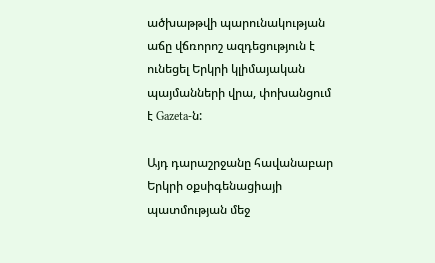ածխաթթվի պարունակության աճը վճռորոշ ազդեցություն է ունեցել Երկրի կլիմայական պայմանների վրա, փոխանցում է Gazeta-ն:

Այդ դարաշրջանը հավանաբար Երկրի օքսիգենացիայի պատմության մեջ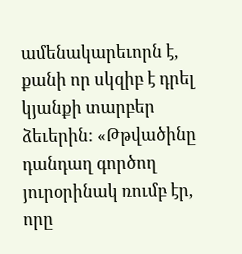ամենակարեւորն է, քանի որ սկզիբ է դրել կյանքի տարբեր ձեւերին: «Թթվածինը դանդաղ գործող յուրօրինակ ռումբ էր, որը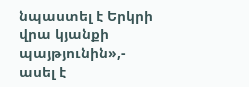նպաստել է Երկրի վրա կյանքի պայթյունին»,- ասել է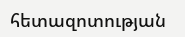հետազոտության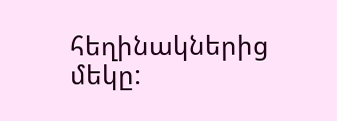հեղինակներից մեկը: